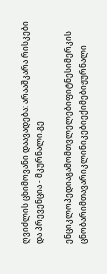ღვიძლის ცხიმოვანი დაავადება: არააშკარა რისკები და პრევენცია - მკურნალი.გე

ენციკლოპედიაგამომთვლელებიფიტნესიმერკის ცნობარიმთავარიკლინიკებიექიმებიჟურნალი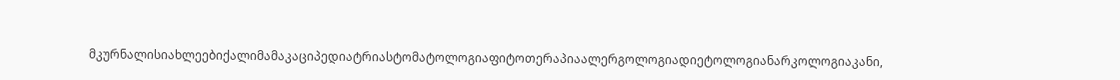მკურნალისიახლეებიქალიმამაკაციპედიატრიასტომატოლოგიაფიტოთერაპიაალერგოლოგიადიეტოლოგიანარკოლოგიაკანი,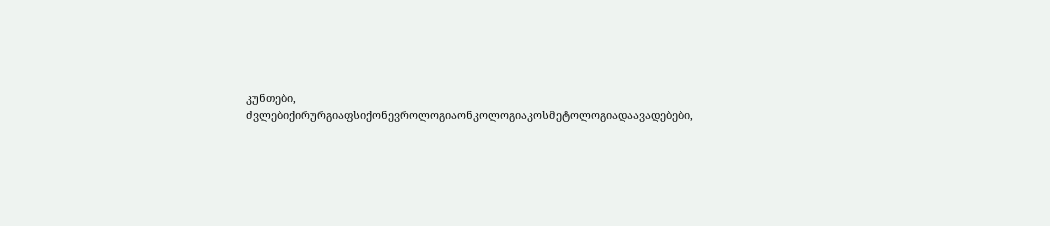კუნთები, ძვლებიქირურგიაფსიქონევროლოგიაონკოლოგიაკოსმეტოლოგიადაავადებები,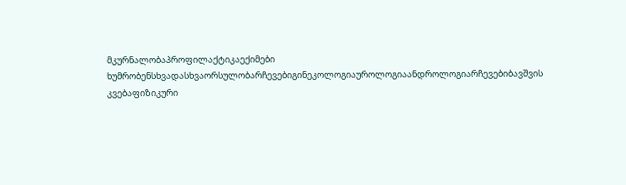მკურნალობაპროფილაქტიკაექიმები ხუმრობენსხვადასხვაორსულობარჩევებიგინეკოლოგიაუროლოგიაანდროლოგიარჩევებიბავშვის კვებაფიზიკური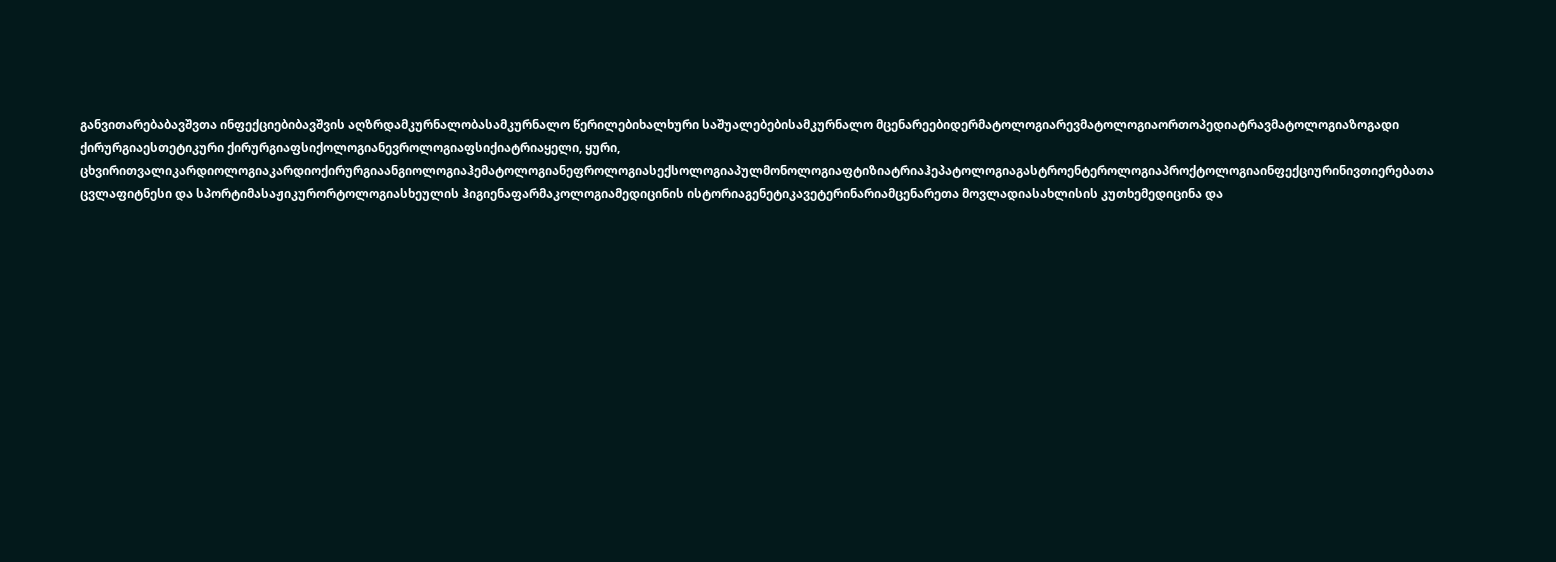განვითარებაბავშვთა ინფექციებიბავშვის აღზრდამკურნალობასამკურნალო წერილებიხალხური საშუალებებისამკურნალო მცენარეებიდერმატოლოგიარევმატოლოგიაორთოპედიატრავმატოლოგიაზოგადი ქირურგიაესთეტიკური ქირურგიაფსიქოლოგიანევროლოგიაფსიქიატრიაყელი, ყური, ცხვირითვალიკარდიოლოგიაკარდიოქირურგიაანგიოლოგიაჰემატოლოგიანეფროლოგიასექსოლოგიაპულმონოლოგიაფტიზიატრიაჰეპატოლოგიაგასტროენტეროლოგიაპროქტოლოგიაინფექციურინივთიერებათა ცვლაფიტნესი და სპორტიმასაჟიკურორტოლოგიასხეულის ჰიგიენაფარმაკოლოგიამედიცინის ისტორიაგენეტიკავეტერინარიამცენარეთა მოვლადიასახლისის კუთხემედიცინა და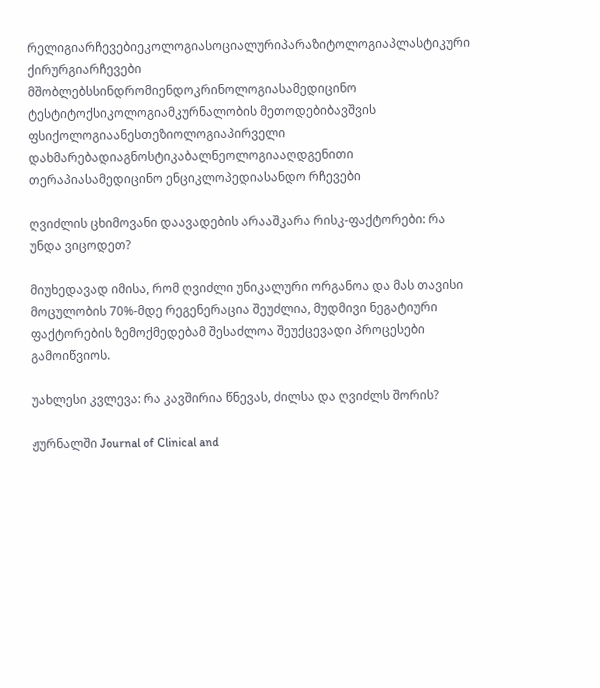რელიგიარჩევებიეკოლოგიასოციალურიპარაზიტოლოგიაპლასტიკური ქირურგიარჩევები მშობლებსსინდრომიენდოკრინოლოგიასამედიცინო ტესტიტოქსიკოლოგიამკურნალობის მეთოდებიბავშვის ფსიქოლოგიაანესთეზიოლოგიაპირველი დახმარებადიაგნოსტიკაბალნეოლოგიააღდგენითი თერაპიასამედიცინო ენციკლოპედიასანდო რჩევები

ღვიძლის ცხიმოვანი დაავადების არააშკარა რისკ-ფაქტორები: რა უნდა ვიცოდეთ?

მიუხედავად იმისა, რომ ღვიძლი უნიკალური ორგანოა და მას თავისი მოცულობის 70%-მდე რეგენერაცია შეუძლია, მუდმივი ნეგატიური ფაქტორების ზემოქმედებამ შესაძლოა შეუქცევადი პროცესები გამოიწვიოს.

უახლესი კვლევა: რა კავშირია წნევას, ძილსა და ღვიძლს შორის?

ჟურნალში Journal of Clinical and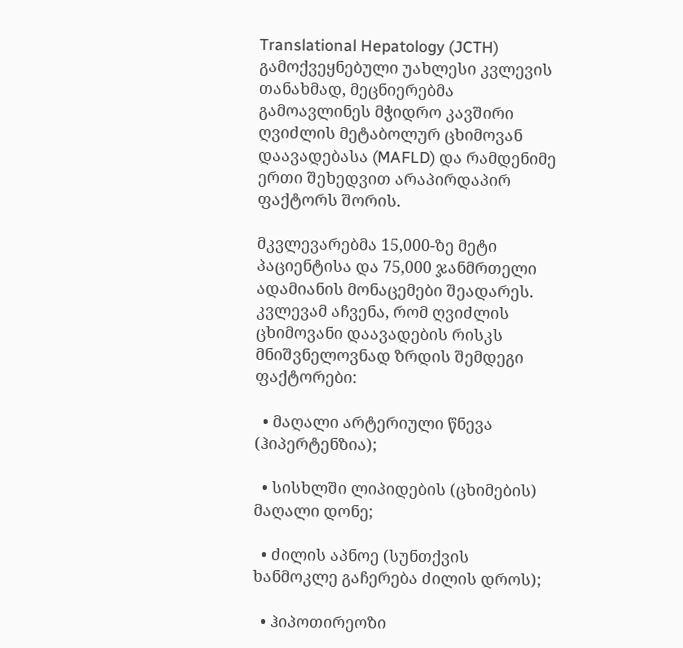Translational Hepatology (JCTH) გამოქვეყნებული უახლესი კვლევის თანახმად, მეცნიერებმა გამოავლინეს მჭიდრო კავშირი ღვიძლის მეტაბოლურ ცხიმოვან დაავადებასა (MAFLD) და რამდენიმე ერთი შეხედვით არაპირდაპირ ფაქტორს შორის.

მკვლევარებმა 15,000-ზე მეტი პაციენტისა და 75,000 ჯანმრთელი ადამიანის მონაცემები შეადარეს. კვლევამ აჩვენა, რომ ღვიძლის ცხიმოვანი დაავადების რისკს მნიშვნელოვნად ზრდის შემდეგი ფაქტორები:

  • მაღალი არტერიული წნევა (ჰიპერტენზია);

  • სისხლში ლიპიდების (ცხიმების) მაღალი დონე;

  • ძილის აპნოე (სუნთქვის ხანმოკლე გაჩერება ძილის დროს);

  • ჰიპოთირეოზი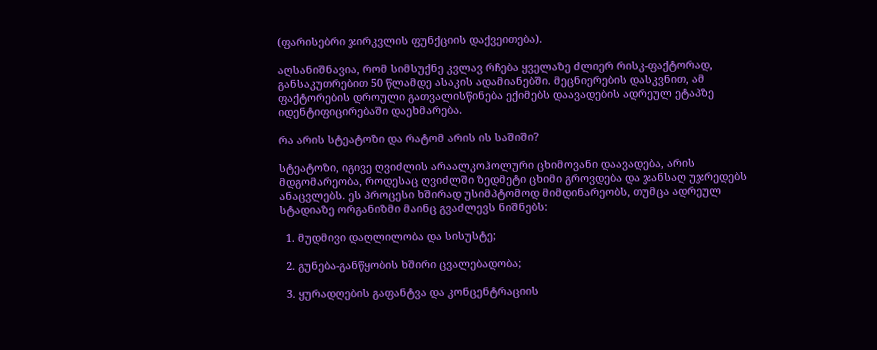(ფარისებრი ჯირკვლის ფუნქციის დაქვეითება).

აღსანიშნავია, რომ სიმსუქნე კვლავ რჩება ყველაზე ძლიერ რისკ-ფაქტორად, განსაკუთრებით 50 წლამდე ასაკის ადამიანებში. მეცნიერების დასკვნით, ამ ფაქტორების დროული გათვალისწინება ექიმებს დაავადების ადრეულ ეტაპზე იდენტიფიცირებაში დაეხმარება.

რა არის სტეატოზი და რატომ არის ის საშიში?

სტეატოზი, იგივე ღვიძლის არაალკოჰოლური ცხიმოვანი დაავადება, არის მდგომარეობა, როდესაც ღვიძლში ზედმეტი ცხიმი გროვდება და ჯანსაღ უჯრედებს ანაცვლებს. ეს პროცესი ხშირად უსიმპტომოდ მიმდინარეობს, თუმცა ადრეულ სტადიაზე ორგანიზმი მაინც გვაძლევს ნიშნებს:

  1. მუდმივი დაღლილობა და სისუსტე;

  2. გუნება-განწყობის ხშირი ცვალებადობა;

  3. ყურადღების გაფანტვა და კონცენტრაციის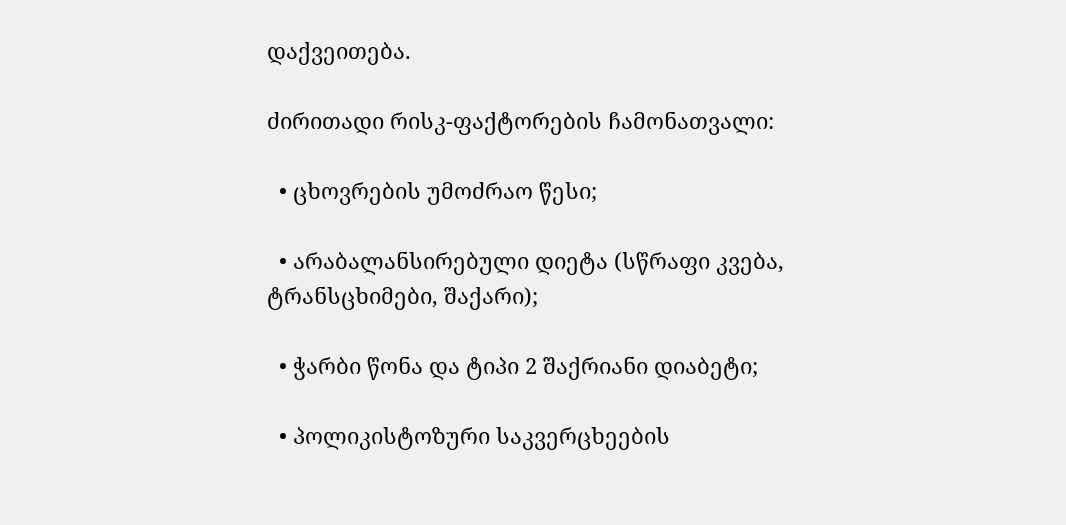დაქვეითება.

ძირითადი რისკ-ფაქტორების ჩამონათვალი:

  • ცხოვრების უმოძრაო წესი;

  • არაბალანსირებული დიეტა (სწრაფი კვება, ტრანსცხიმები, შაქარი);

  • ჭარბი წონა და ტიპი 2 შაქრიანი დიაბეტი;

  • პოლიკისტოზური საკვერცხეების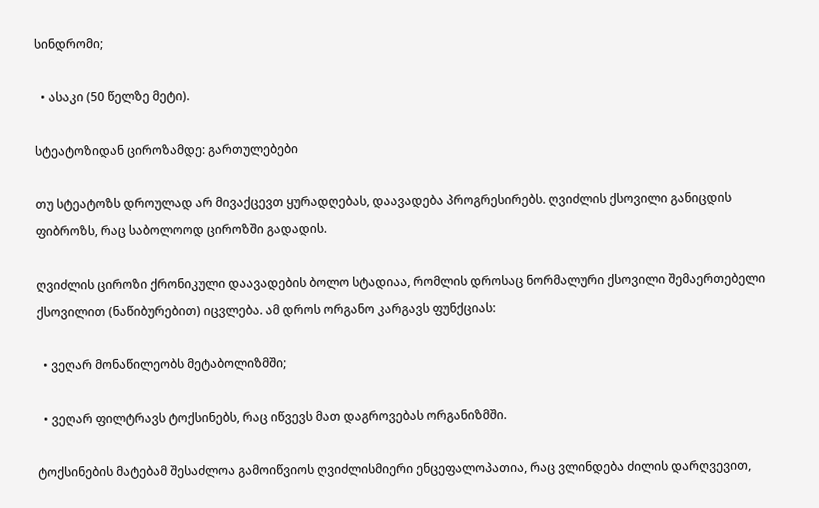სინდრომი;

  • ასაკი (50 წელზე მეტი).

სტეატოზიდან ციროზამდე: გართულებები

თუ სტეატოზს დროულად არ მივაქცევთ ყურადღებას, დაავადება პროგრესირებს. ღვიძლის ქსოვილი განიცდის ფიბროზს, რაც საბოლოოდ ციროზში გადადის.

ღვიძლის ციროზი ქრონიკული დაავადების ბოლო სტადიაა, რომლის დროსაც ნორმალური ქსოვილი შემაერთებელი ქსოვილით (ნაწიბურებით) იცვლება. ამ დროს ორგანო კარგავს ფუნქციას:

  • ვეღარ მონაწილეობს მეტაბოლიზმში;

  • ვეღარ ფილტრავს ტოქსინებს, რაც იწვევს მათ დაგროვებას ორგანიზმში.

ტოქსინების მატებამ შესაძლოა გამოიწვიოს ღვიძლისმიერი ენცეფალოპათია, რაც ვლინდება ძილის დარღვევით,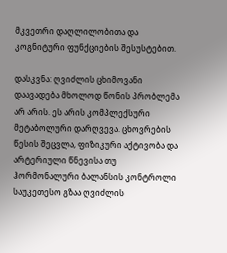მკვეთრი დაღლილობითა და კოგნიტური ფუნქციების შესუსტებით.

დასკვნა: ღვიძლის ცხიმოვანი დაავადება მხოლოდ წონის პრობლემა არ არის. ეს არის კომპლექსური მეტაბოლური დარღვევა. ცხოვრების წესის შეცვლა, ფიზიკური აქტივობა და არტერიული წნევისა თუ ჰორმონალური ბალანსის კონტროლი საუკეთესო გზაა ღვიძლის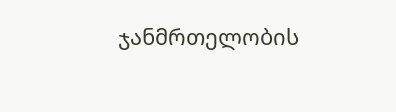ჯანმრთელობის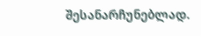შესანარჩუნებლად.